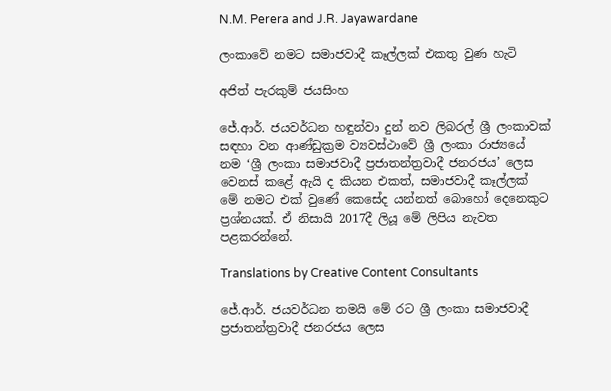N.M. Perera and J.R. Jayawardane

ලංකාවේ නමට සමාජවාදී කෑල්ලක් එකතු වුණ හැටි

අජිත් පැරකුම් ජයසිංහ

ජේ.ආර්. ජයවර්ධන හඳුන්වා දුන් නව ලිබරල් ශ්‍රී ලංකාවක් සඳහා වන ආණ්ඩුක්‍රම ව්‍යවස්ථාවේ ශ්‍රී ලංකා රාජ්‍යයේ නම ‘ශ්‍රී ලංකා සමාජවාදී ප්‍රජාතන්ත්‍රවාදී ජනරජය’ ලෙස වෙනස් කළේ ඇයි ද කියන එකත්, සමාජවාදී කෑල්ලක් මේ නමට එක් වුණේ කෙසේද යන්නත් බොහෝ දෙනෙකුට ප්‍රශ්නයක්. ඒ නිසායි 2017දී ලියූ මේ ලිපිය නැවත පළකරන්නේ.

Translations by Creative Content Consultants

ජේ.ආර්. ජයවර්ධන තමයි මේ රට ශ්‍රී ලංකා සමාජවාදී ප්‍රජාතන්ත්‍රවාදී ජනරජය ලෙස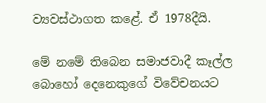ව්‍යවස්ථාගත කළේ. ඒ 1978දීයි.

මේ නමේ තිබෙන සමාජවාදී කෑල්ල බොහෝ දෙනෙකුගේ විවේචනයට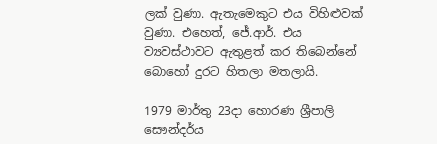ලක් වුණා. ඇතැමෙකුට එය විහිළුවක් වුණා. එහෙත්, ජේ.ආර්. එය ව්‍යවස්ථාවට ඇතුළත් කර තිබෙන්නේ බොහෝ දුරට හිතලා මතලායි.

1979 මාර්තු 23දා හොරණ ශ්‍රීපාලි සෞන්දර්ය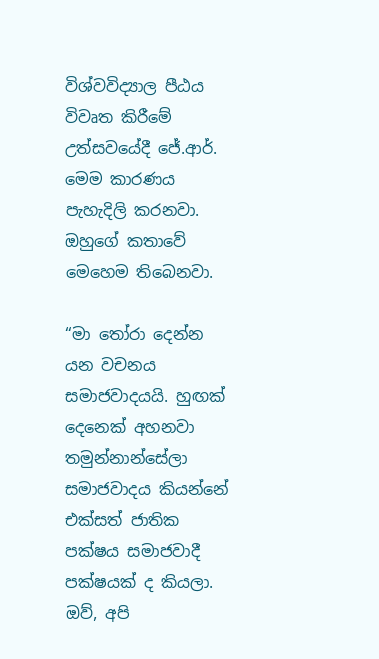විශ්වවිද්‍යාල පීඨය විවෘත කිරීමේ උත්සවයේදී ජේ.ආර්. මෙම කාරණය පැහැදිලි කරනවා. ඔහුගේ කතාවේ මෙහෙම තිබෙනවා.

“මා තෝරා දෙන්න යන වචනය සමාජවාදයයි. හුඟක් දෙනෙක් අහනවා තමුන්නාන්සේලා සමාජවාදය කියන්නේ එක්සත් ජාතික පක්ෂය සමාජවාදී පක්ෂයක් ද කියලා. ඔව්, අපි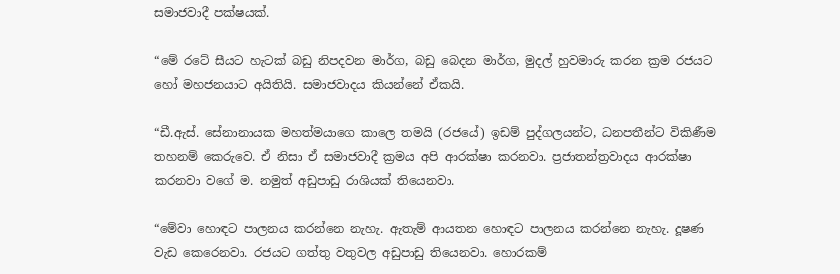සමාජවාදී පක්ෂයක්.

“මේ රටේ සීයට හැටක් බඩු නිපදවන මාර්ග, බඩු බෙදන මාර්ග, මුදල් හුවමාරු කරන ක්‍රම රජයට හෝ මහජනයාට අයිතියි. සමාජවාදය කියන්නේ ඒකයි.

“ඩී.ඇස්. සේනානායක මහත්මයාගෙ කාලෙ තමයි (රජයේ) ඉඩම් පුද්ගලයන්ට, ධනපතීන්ට විකිණීම තහනම් කෙරුවෙ. ඒ නිසා ඒ සමාජවාදී ක්‍රමය අපි ආරක්ෂා කරනවා. ප්‍රජාතන්ත්‍රවාදය ආරක්ෂා කරනවා වගේ ම. නමුත් අඩුපාඩු රාශියක් තියෙනවා.

“මේවා හොඳට පාලනය කරන්නෙ නැහැ. ඇතැම් ආයතන හොඳට පාලනය කරන්නෙ නැහැ. දූෂණ වැඩ කෙරෙනවා. රජයට ගත්තු වතුවල අඩුපාඩු තියෙනවා. හොරකම්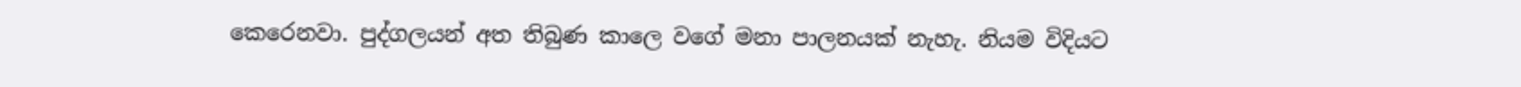කෙරෙනවා. පුද්ගලයන් අත තිබුණ කාලෙ වගේ මනා පාලනයක් නැහැ. නියම විදියට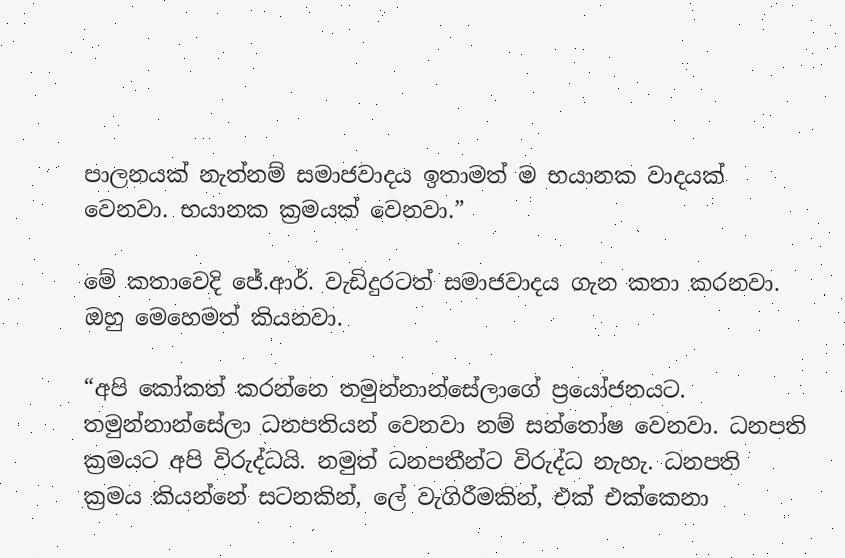පාලනයක් නැත්නම් සමාජවාදය ඉතාමත් ම භයානක වාදයක් වෙනවා. භයානක ක්‍රමයක් වෙනවා.”

මේ කතාවෙදි ජේ.ආර්. වැඩිදුරටත් සමාජවාදය ගැන කතා කරනවා. ඔහු මෙහෙමත් කියනවා.

“අපි කෝකත් කරන්නෙ තමුන්නාන්සේලාගේ ප්‍රයෝජනයට. තමුන්නාන්සේලා ධනපතියන් වෙනවා නම් සන්තෝෂ වෙනවා. ධනපති ක්‍රමයට අපි විරුද්ධයි. නමුත් ධනපතීන්ට විරුද්ධ නැහැ. ධනපති ක්‍රමය කියන්නේ සටනකින්, ලේ වැගිරීමකින්, එක් එක්කෙනා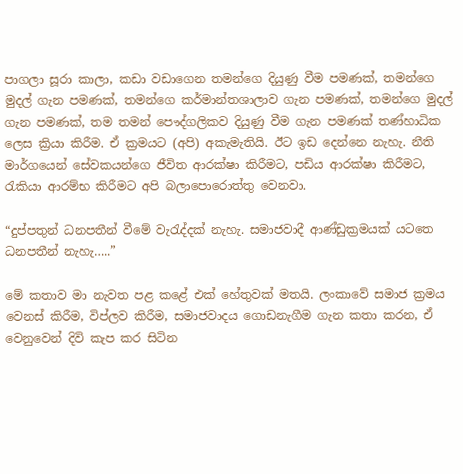පාගලා සූරා කාලා, කඩා වඩාගෙන තමන්ගෙ දියුණු වීම පමණක්, තමන්ගෙ මුදල් ගැන පමණක්, තමන්ගෙ කර්මාන්තශාලාව ගැන පමණක්, තමන්ගෙ මුදල් ගැන පමණක්, තම තමන් පෞද්ගලිකව දියුණු වීම ගැන පමණක් තණ්හාධික ලෙස ක්‍රියා කිරීම. ඒ ක්‍රමයට (අපි) අකැමැතියි. ඊට ඉඩ දෙන්නෙ නැහැ. නීති මාර්ගයෙන් සේවකයන්ගෙ ජීවිත ආරක්ෂා කිරීමට, පඩිය ආරක්ෂා කිරීමට, රැකියා ආරම්භ කිරීමට අපි බලාපොරොත්තු වෙනවා.

“දුප්පතුන් ධනපතීන් වීමේ වැරැද්දක් නැහැ. සමාජවාදී ආණ්ඩුක්‍රමයක් යටතෙ ධනපතීන් නැහැ…..”

මේ කතාව මා නැවත පළ කළේ එක් හේතුවක් මතයි. ලංකාවේ සමාජ ක්‍රමය වෙනස් කිරීම, විප්ලව කිරීම, සමාජවාදය ගොඩනැගීම ගැන කතා කරන, ඒ වෙනුවෙන් දිවි කැප කර සිටින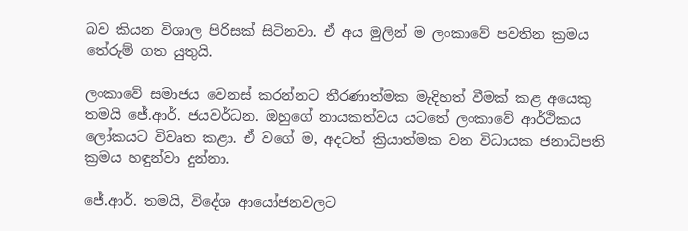බව කියන විශාල පිරිසක් සිටිනවා. ඒ අය මුලින් ම ලංකාවේ පවතින ක්‍රමය තේරුම් ගත යුතුයි.

ලංකාවේ සමාජය වෙනස් කරන්නට තීරණාත්මක මැදිහත් වීමක් කළ අයෙකු තමයි ජේ.ආර්. ජයවර්ධන. ඔහුගේ නායකත්වය යටතේ ලංකාවේ ආර්ථිකය ලෝකයට විවෘත කළා. ඒ වගේ ම, අදටත් ක්‍රියාත්මක වන විධායක ජනාධිපති ක්‍රමය හඳුන්වා දුන්නා.

ජේ.ආර්. තමයි, විදේශ ආයෝජනවලට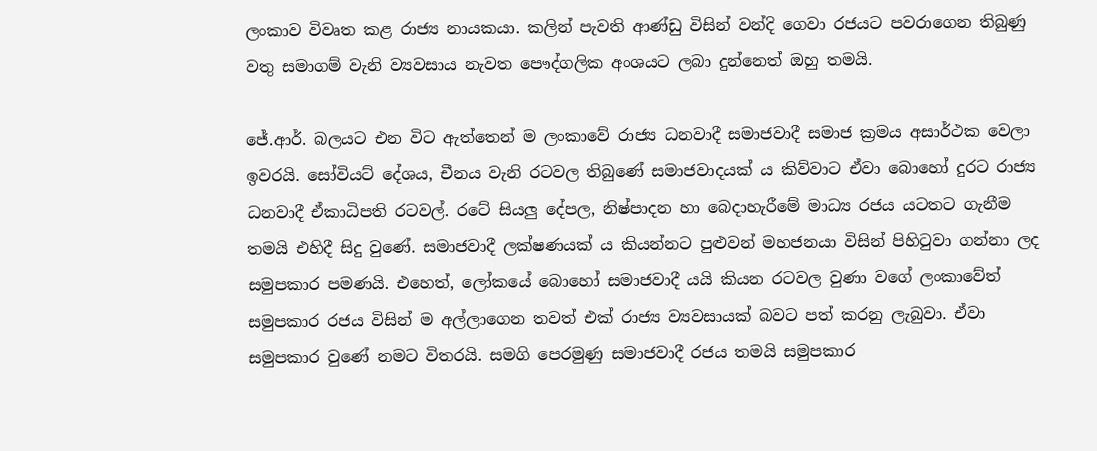ලංකාව විවෘත කළ රාජ්‍ය නායකයා. කලින් පැවති ආණ්ඩු විසින් වන්දි ගෙවා රජයට පවරාගෙන තිබුණු වතු සමාගම් වැනි ව්‍යවසාය නැවත පෞද්ගලික අංශයට ලබා දුන්නෙත් ඔහු තමයි.

ජේ.ආර්. බලයට එන විට ඇත්තෙන් ම ලංකාවේ රාජ්‍ය ධනවාදී සමාජවාදී සමාජ ක්‍රමය අසාර්ථක වෙලා ඉවරයි. සෝවියට් දේශය, චීනය වැනි රටවල තිබුණේ සමාජවාදයක් ය කිව්වාට ඒවා බොහෝ දුරට රාජ්‍ය ධනවාදී ඒකාධිපති රටවල්. රටේ සියලු දේපල, නිෂ්පාදන හා බෙදාහැරීමේ මාධ්‍ය රජය යටතට ගැනීම තමයි එහිදී සිදු වුණේ. සමාජවාදී ලක්ෂණයක් ය කියන්නට පුළුවන් මහජනයා විසින් පිහිටුවා ගන්නා ලද සමුපකාර පමණයි. එහෙත්, ලෝකයේ බොහෝ සමාජවාදී යයි කියන රටවල වුණා වගේ ලංකාවේත් සමුපකාර රජය විසින් ම අල්ලාගෙන තවත් එක් රාජ්‍ය ව්‍යවසායක් බවට පත් කරනු ලැබුවා. ඒවා සමුපකාර වුණේ නමට විතරයි. සමගි පෙරමුණු සමාජවාදී රජය තමයි සමුපකාර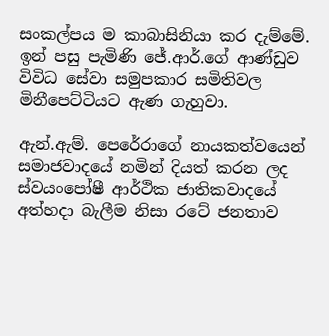සංකල්පය ම කාබාසිනියා කර දැම්මේ. ඉන් පසු පැමිණි ජේ.ආර්.ගේ ආණ්ඩුව විවිධ සේවා සමුපකාර සමිතිවල මිනීපෙට්ටියට ඇණ ගැහුවා.

ඇන්.ඇම්. පෙරේරාගේ නායකත්වයෙන් සමාජවාදයේ නමින් දියත් කරන ලද ස්වයංපෝෂී ආර්ථික ජාතිකවාදයේ අත්හදා බැලීම නිසා රටේ ජනතාව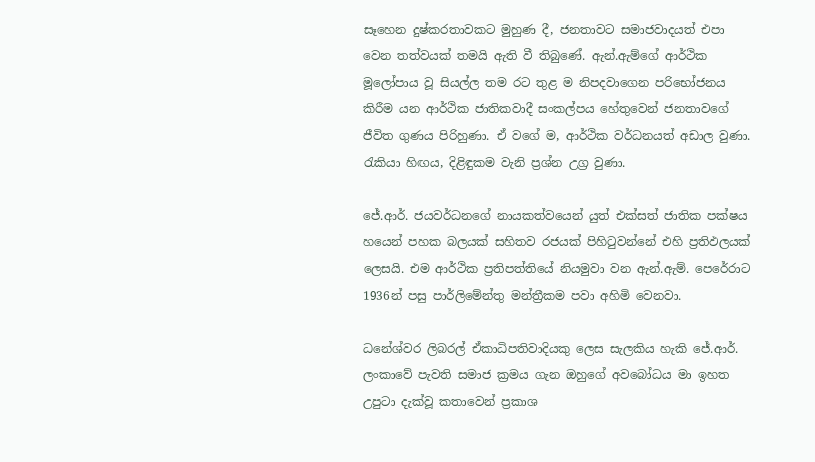සෑහෙන දුෂ්කරතාවකට මුහුණ දී, ජනතාවට සමාජවාදයත් එපා වෙන තත්වයක් තමයි ඇති වී තිබුණේ. ඇන්.ඇම්ගේ ආර්ථික මූලෝපාය වූ සියල්ල තම රට තුළ ම නිපදවාගෙන පරිභෝජනය කිරීම යන ආර්ථික ජාතිකවාදී සංකල්පය හේතුවෙන් ජනතාවගේ ජීවිත ගුණය පිරිහුණා. ඒ වගේ ම, ආර්ථික වර්ධනයත් අඩාල වුණා. රැකියා හිඟය, දිළිඳුකම වැනි ප්‍රශ්න උග්‍ර වුණා.

ජේ.ආර්. ජයවර්ධනගේ නායකත්වයෙන් යුත් එක්සත් ජාතික පක්ෂය හයෙන් පහක බලයක් සහිතව රජයක් පිහිටුවන්නේ එහි ප්‍රතිඵලයක් ලෙසයි. එම ආර්ථික ප්‍රතිපත්තියේ නියමුවා වන ඇන්.ඇම්. පෙරේරාට 1936න් පසු පාර්ලිමේන්තු මන්ත්‍රීකම පවා අහිමි වෙනවා.

ධනේශ්වර ලිබරල් ඒකාධිපතිවාදියකු ලෙස සැලකිය හැකි ජේ.ආර්. ලංකාවේ පැවති සමාජ ක්‍රමය ගැන ඔහුගේ අවබෝධය මා ඉහත උපුටා දැක්වූ කතාවෙන් ප්‍රකාශ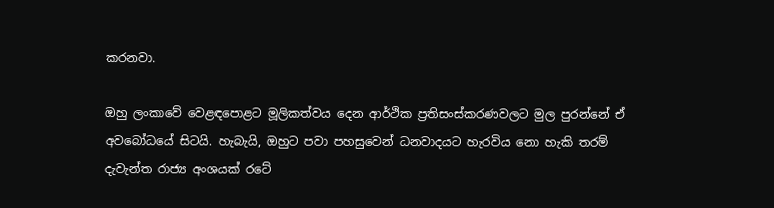කරනවා.

ඔහු ලංකාවේ වෙළඳපොළට මූලිකත්වය දෙන ආර්ථික ප්‍රතිසංස්කරණවලට මුල පුරන්නේ ඒ අවබෝධයේ සිටයි. හැබැයි, ඔහුට පවා පහසුවෙන් ධනවාදයට හැරවිය නො හැකි තරම් දැවැන්ත රාජ්‍ය අංශයක් රටේ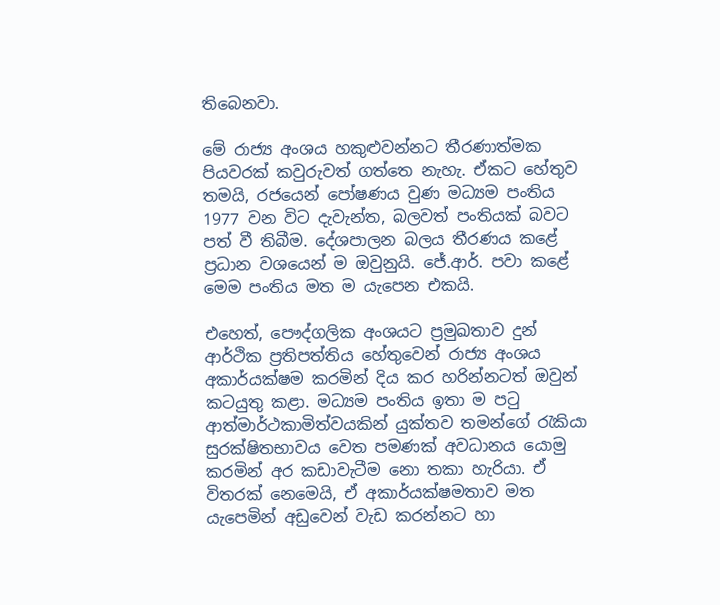තිබෙනවා.

මේ රාජ්‍ය අංශය හකුළුවන්නට තීරණාත්මක පියවරක් කවුරුවත් ගත්තෙ නැහැ. ඒකට හේතුව තමයි, රජයෙන් පෝෂණය වුණ මධ්‍යම පංතිය 1977 වන විට දැවැන්ත, බලවත් පංතියක් බවට පත් වී තිබීම. දේශපාලන බලය තීරණය කළේ ප්‍රධාන වශයෙන් ම ඔවුනුයි. ජේ.ආර්. පවා කළේ මෙම පංතිය මත ම යැපෙන එකයි.

එහෙත්, පෞද්ගලික අංශයට ප්‍රමුඛතාව දුන් ආර්ථික ප්‍රතිපත්තිය හේතුවෙන් රාජ්‍ය අංශය අකාර්යක්ෂම කරමින් දිය කර හරින්නටත් ඔවුන් කටයුතු කළා. මධ්‍යම පංතිය ඉතා ම පටු ආත්මාර්ථකාමිත්වයකින් යුක්තව තමන්ගේ රැකියා සුරක්ෂිතභාවය වෙත පමණක් අවධානය යොමු කරමින් අර කඩාවැටීම නො තකා හැරියා. ඒ විතරක් නෙමෙයි, ඒ අකාර්යක්ෂමතාව මත යැපෙමින් අඩුවෙන් වැඩ කරන්නට හා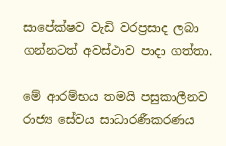සාපේක්ෂව වැඩි වරප්‍රසාද ලබා ගන්නටත් අවස්ථාව පාදා ගත්තා.

මේ ආරම්භය තමයි පසුකාලීනව රාජ්‍ය සේවය සාධාරණීකරණය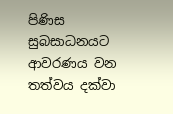පිණිස සුබසාධනයට ආවරණය වන තත්වය දක්වා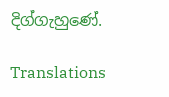දිග්ගැහුණේ.

Translations